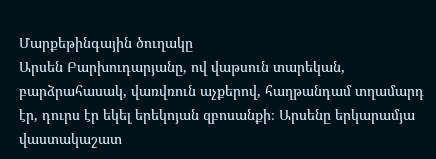Մարքեթինգային ծուղակը
Արսեն Բարխուդարյանը, ով վաթսուն տարեկան, բարձրահասակ, վառվռուն աչքերով, հաղթանդամ տղամարդ էր, դուրս էր եկել երեկոյան զբոսանքի։ Արսենը երկարամյա վաստակաշատ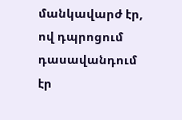մանկավարժ էր, ով դպրոցում դասավանդում էր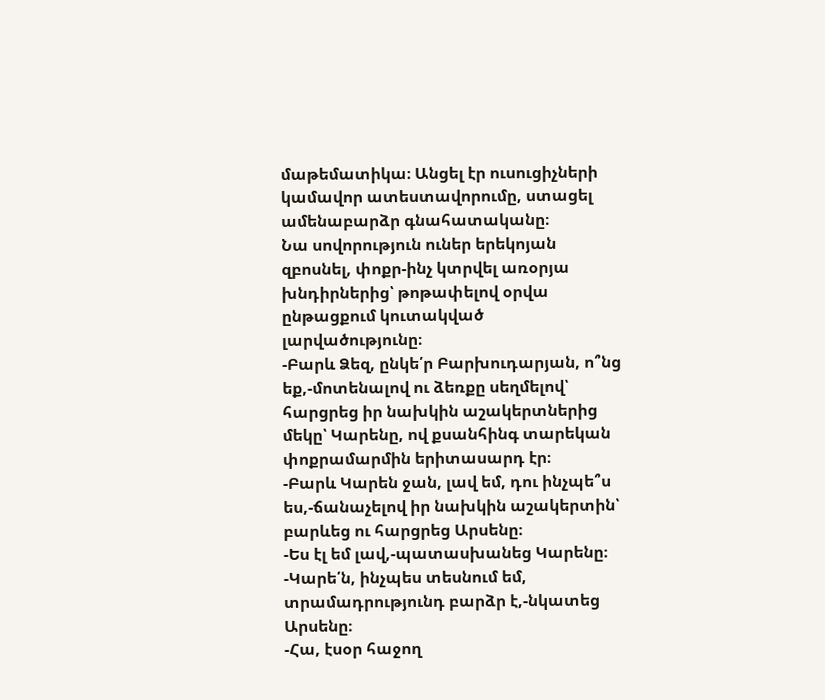մաթեմատիկա։ Անցել էր ուսուցիչների կամավոր ատեստավորումը, ստացել ամենաբարձր գնահատականը։
Նա սովորություն ուներ երեկոյան զբոսնել, փոքր-ինչ կտրվել առօրյա խնդիրներից՝ թոթափելով օրվա ընթացքում կուտակված լարվածությունը։
-Բարև Ձեզ, ընկե՛ր Բարխուդարյան, ո՞նց եք,-մոտենալով ու ձեռքը սեղմելով՝ հարցրեց իր նախկին աշակերտներից մեկը՝ Կարենը, ով քսանհինգ տարեկան փոքրամարմին երիտասարդ էր։
-Բարև Կարեն ջան, լավ եմ, դու ինչպե՞ս ես,-ճանաչելով իր նախկին աշակերտին՝ բարևեց ու հարցրեց Արսենը։
-Ես էլ եմ լավ,-պատասխանեց Կարենը։
-Կարե՛ն, ինչպես տեսնում եմ, տրամադրությունդ բարձր է,-նկատեց Արսենը։
-Հա, էսօր հաջող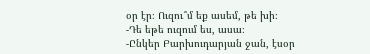օր էր։ Ուզու՞մ եք ասեմ, թե խի։
-Դե եթե ուզում ես, ասա։
-Ընկեր Բարխուդարյան ջան, էսօր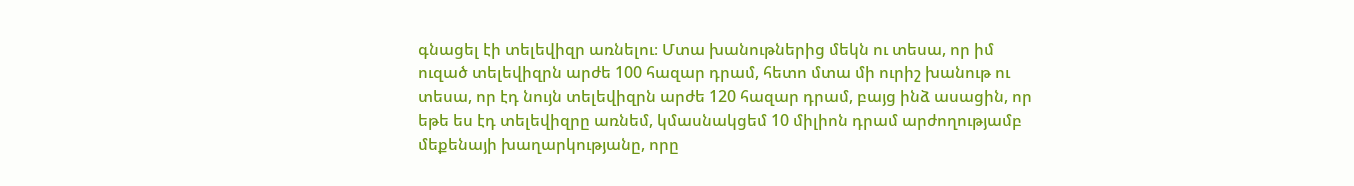գնացել էի տելեվիզր առնելու։ Մտա խանութներից մեկն ու տեսա, որ իմ ուզած տելեվիզրն արժե 100 հազար դրամ, հետո մտա մի ուրիշ խանութ ու տեսա, որ էդ նույն տելեվիզրն արժե 120 հազար դրամ, բայց ինձ ասացին, որ եթե ես էդ տելեվիզրը առնեմ, կմասնակցեմ 10 միլիոն դրամ արժողությամբ մեքենայի խաղարկությանը, որը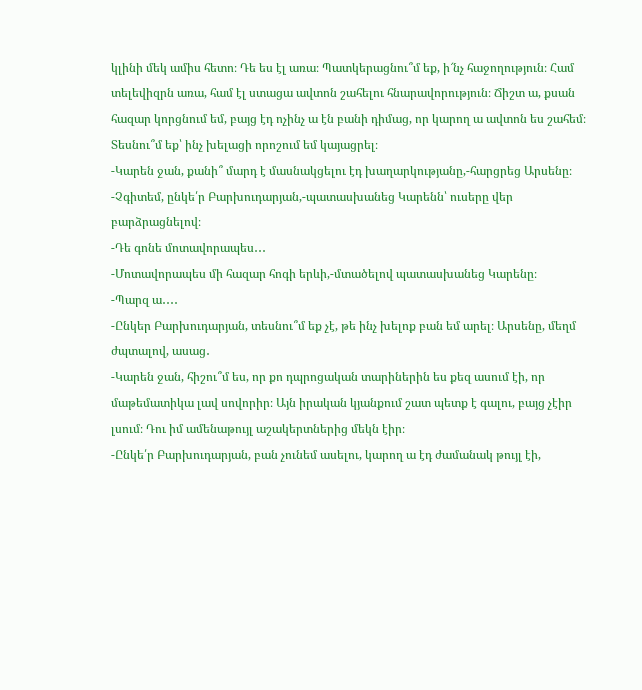կլինի մեկ ամիս հետո։ Դե ես էլ առա։ Պատկերացնու՞մ եք, ի՜նչ հաջողություն։ Համ տելեվիզրն առա, համ էլ ստացա ավտոն շահելու հնարավորություն։ Ճիշտ ա, քսան հազար կորցնում եմ, բայց էդ ոչինչ ա էն բանի դիմաց, որ կարող ա ավտոն ես շահեմ։ Տեսնու՞մ եք՝ ինչ խելացի որոշում եմ կայացրել։
-Կարեն ջան, քանի՞ մարդ է մասնակցելու էդ խաղարկությանը,-հարցրեց Արսենը։
-Չգիտեմ, ընկե՛ր Բարխուդարյան,-պատասխանեց Կարենն՝ ուսերը վեր բարձրացնելով։
-Դե գոնե մոտավորապես․․․
-Մոտավորապես մի հազար հոգի երևի,-մտածելով պատասխանեց Կարենը։
-Պարզ ա․․․․
-Ընկեր Բարխուդարյան, տեսնու՞մ եք չէ, թե ինչ խելոք բան եմ արել։ Արսենը, մեղմ ժպտալով, ասաց․
-Կարեն ջան, հիշու՞մ ես, որ քո դպրոցական տարիներին ես քեզ ասում էի, որ մաթեմատիկա լավ սովորիր։ Այն իրական կյանքում շատ պետք է գալու, բայց չէիր լսում։ Դու իմ ամենաթույլ աշակերտներից մեկն էիր։
-Ընկե՛ր Բարխուդարյան, բան չունեմ ասելու, կարող ա էդ ժամանակ թույլ էի,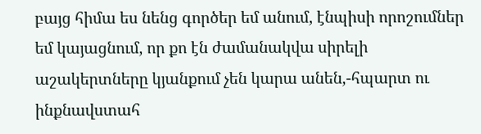բայց հիմա ես նենց գործեր եմ անում, էնպիսի որոշումներ եմ կայացնում, որ քո էն ժամանակվա սիրելի աշակերտները կյանքում չեն կարա անեն,-հպարտ ու ինքնավստահ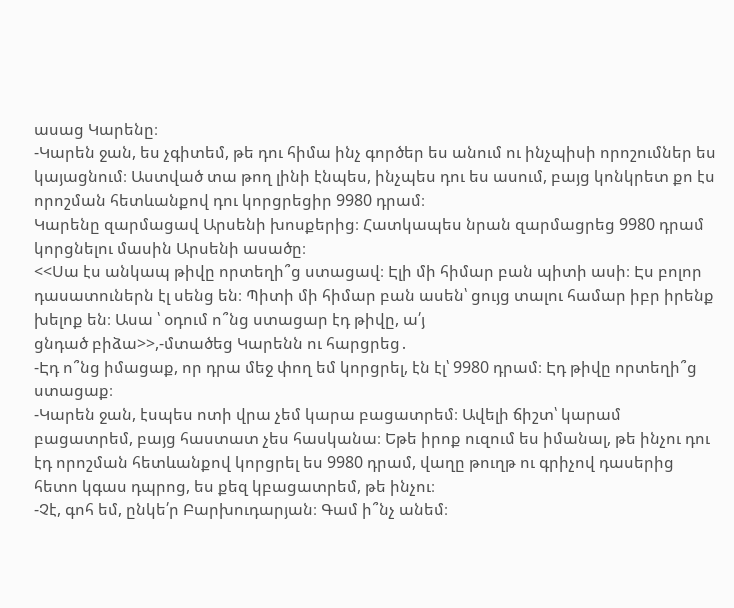ասաց Կարենը։
-Կարեն ջան, ես չգիտեմ, թե դու հիմա ինչ գործեր ես անում ու ինչպիսի որոշումներ ես կայացնում։ Աստված տա թող լինի էնպես, ինչպես դու ես ասում, բայց կոնկրետ քո էս որոշման հետևանքով դու կորցրեցիր 9980 դրամ։
Կարենը զարմացավ Արսենի խոսքերից։ Հատկապես նրան զարմացրեց 9980 դրամ կորցնելու մասին Արսենի ասածը։
<<Սա էս անկապ թիվը որտեղի՞ց ստացավ։ Էլի մի հիմար բան պիտի ասի։ Էս բոլոր դասատուներն էլ սենց են։ Պիտի մի հիմար բան ասեն՝ ցույց տալու համար իբր իրենք խելոք են։ Ասա ՝ օդում ո՞նց ստացար էդ թիվը, ա՛յ
ցնդած բիձա>>,-մտածեց Կարենն ու հարցրեց․
-Էդ ո՞նց իմացաք, որ դրա մեջ փող եմ կորցրել, էն էլ՝ 9980 դրամ։ Էդ թիվը որտեղի՞ց ստացաք։
-Կարեն ջան, էսպես ոտի վրա չեմ կարա բացատրեմ։ Ավելի ճիշտ՝ կարամ բացատրեմ, բայց հաստատ չես հասկանա։ Եթե իրոք ուզում ես իմանալ, թե ինչու դու էդ որոշման հետևանքով կորցրել ես 9980 դրամ, վաղը թուղթ ու գրիչով դասերից հետո կգաս դպրոց, ես քեզ կբացատրեմ, թե ինչու։
-Չէ, գոհ եմ, ընկե՛ր Բարխուդարյան։ Գամ ի՞նչ անեմ։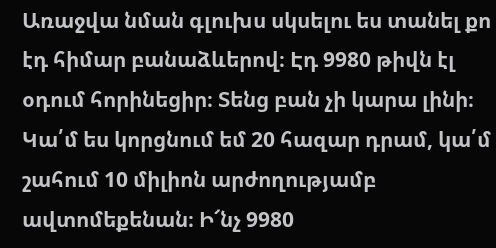Առաջվա նման գլուխս սկսելու ես տանել քո էդ հիմար բանաձևերով։ Էդ 9980 թիվն էլ օդում հորինեցիր։ Տենց բան չի կարա լինի։ Կա՛մ ես կորցնում եմ 20 հազար դրամ, կա՛մ շահում 10 միլիոն արժողությամբ ավտոմեքենան։ Ի՜նչ 9980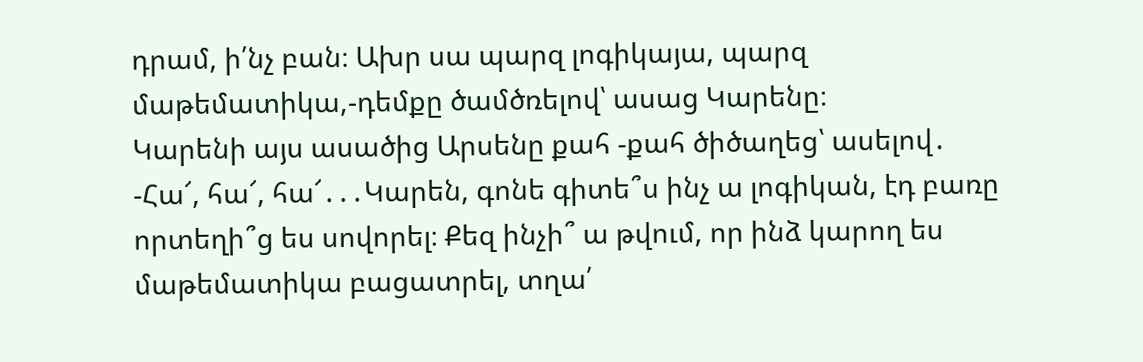դրամ, ի՛նչ բան։ Ախր սա պարզ լոգիկայա, պարզ մաթեմատիկա,-դեմքը ծամծռելով՝ ասաց Կարենը։
Կարենի այս ասածից Արսենը քահ -քահ ծիծաղեց՝ ասելով․
-Հա՜, հա՜, հա՜․․․Կարեն, գոնե գիտե՞ս ինչ ա լոգիկան, էդ բառը որտեղի՞ց ես սովորել։ Քեզ ինչի՞ ա թվում, որ ինձ կարող ես մաթեմատիկա բացատրել, տղա՛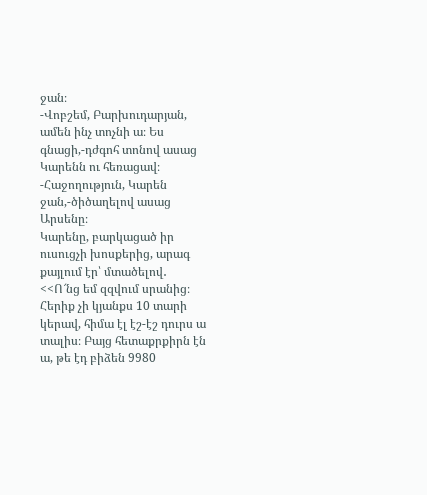ջան։
-Վոբշեմ, Բարխուդարյան, ամեն ինչ տոչնի ա։ Ես գնացի,-դժգոհ տոնով ասաց Կարենն ու հեռացավ։
-Հաջողություն, Կարեն ջան,-ծիծաղելով ասաց Արսենը։
Կարենը, բարկացած իր ուսուցչի խոսքերից, արագ քայլում էր՝ մտածելով․
<<Ո՜նց եմ զզվում սրանից։ Հերիք չի կյանքս 10 տարի կերավ, հիմա էլ էշ-էշ դուրս ա տալիս։ Բայց հետաքրքիրն էն ա, թե էդ բիձեն 9980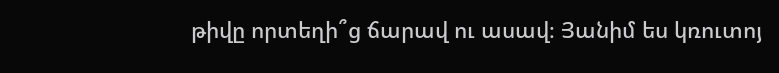թիվը որտեղի՞ց ճարավ ու ասավ։ Յանիմ ես կռուտոյ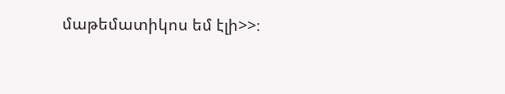մաթեմատիկոս եմ էլի>>։